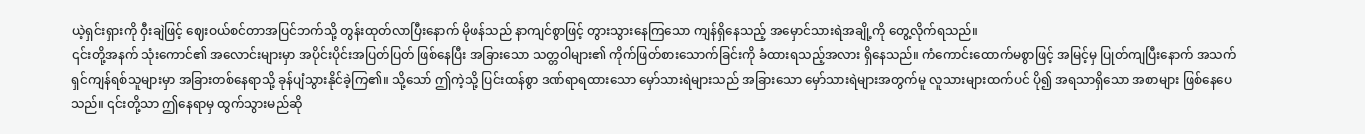ယဲ့ရှင်းရှားကို ဝှီးချဲဖြင့် ဈေးဝယ်စင်တာအပြင်ဘက်သို့ တွန်းထုတ်လာပြီးနောက် မိုဖန်သည် နာကျင်စွာဖြင့် တွားသွားနေကြသော ကျန်ရှိနေသည့် အမှောင်သားရဲအချို့ကို တွေ့လိုက်ရသည်။
၎င်းတို့အနက် သုံးကောင်၏ အလောင်းများမှာ အပိုင်းပိုင်းအပြတ်ပြတ် ဖြစ်နေပြီး အခြားသော သတ္တဝါများ၏ ကိုက်ဖြတ်စားသောက်ခြင်းကို ခံထားရသည့်အလား ရှိနေသည်။ ကံကောင်းထောက်မစွာဖြင့် အမြင့်မှ ပြုတ်ကျပြီးနောက် အသက်ရှင်ကျန်ရစ်သူများမှာ အခြားတစ်နေရာသို့ ခုန်ပျံသွားနိုင်ခဲ့ကြ၏။ သို့သော် ဤကဲ့သို့ ပြင်းထန်စွာ ဒဏ်ရာရထားသော မှော်သားရဲများသည် အခြားသော မှော်သားရဲများအတွက်မူ လူသားများထက်ပင် ပို၍ အရသာရှိသော အစာများ ဖြစ်နေပေသည်။ ၎င်းတို့သာ ဤနေရာမှ ထွက်သွားမည်ဆို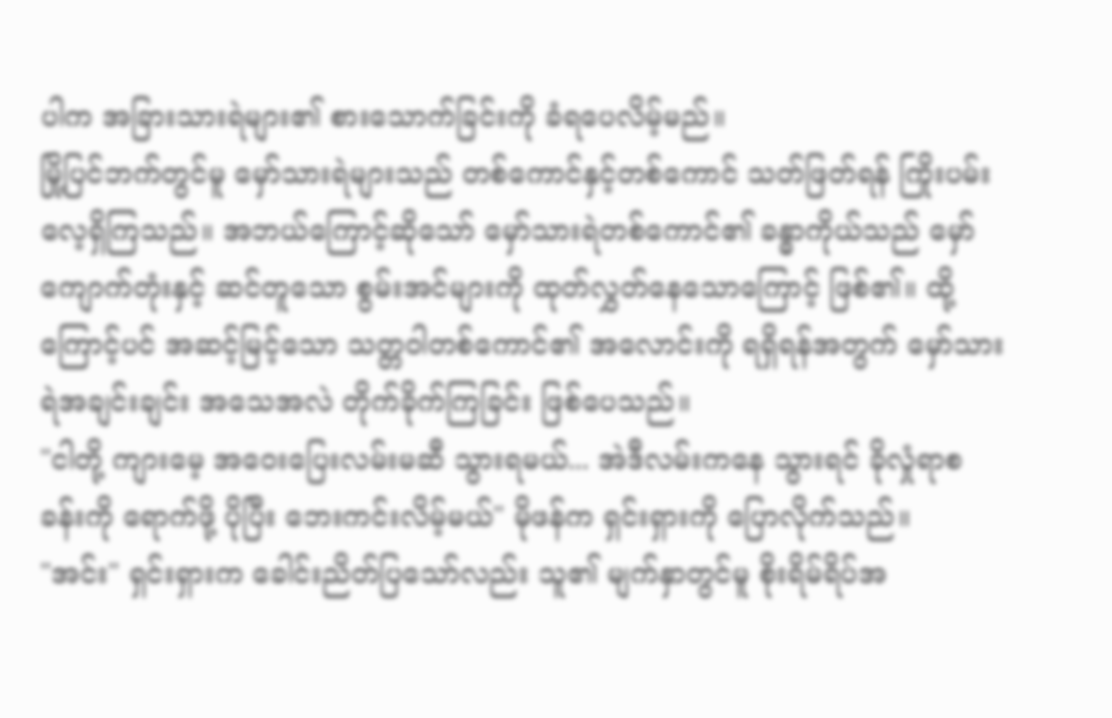ပါက အခြားသားရဲများ၏ စားသောက်ခြင်းကို ခံရပေလိမ့်မည်။
မြို့ပြင်ဘက်တွင်မူ မှော်သားရဲများသည် တစ်ကောင်နှင့်တစ်ကောင် သတ်ဖြတ်ရန် ကြိုးပမ်းလေ့ရှိကြသည်။ အဘယ်ကြောင့်ဆိုသော် မှော်သားရဲတစ်ကောင်၏ ခန္ဓာကိုယ်သည် မှော်ကျောက်တုံးနှင့် ဆင်တူသော စွမ်းအင်များကို ထုတ်လွှတ်နေသောကြောင့် ဖြစ်၏။ ထို့ကြောင့်ပင် အဆင့်မြင့်သော သတ္တဝါတစ်ကောင်၏ အလောင်းကို ရရှိရန်အတွက် မှော်သားရဲအချင်းချင်း အသေအလဲ တိုက်ခိုက်ကြခြင်း ဖြစ်ပေသည်။
"ငါတို့ ကျားမေ့ အဝေးပြေးလမ်းမဆီ သွားရမယ်... အဲဒီလမ်းကနေ သွားရင် ခိုလှုံရာစခန်းကို ရောက်ဖို့ ပိုပြီး ဘေးကင်းလိမ့်မယ်" မိုဖန်က ရှင်းရှားကို ပြောလိုက်သည်။
"အင်း" ရှင်းရှားက ခေါင်းညိတ်ပြသော်လည်း သူ၏ မျက်နှာတွင်မူ စိုးရိမ်ရိပ်အ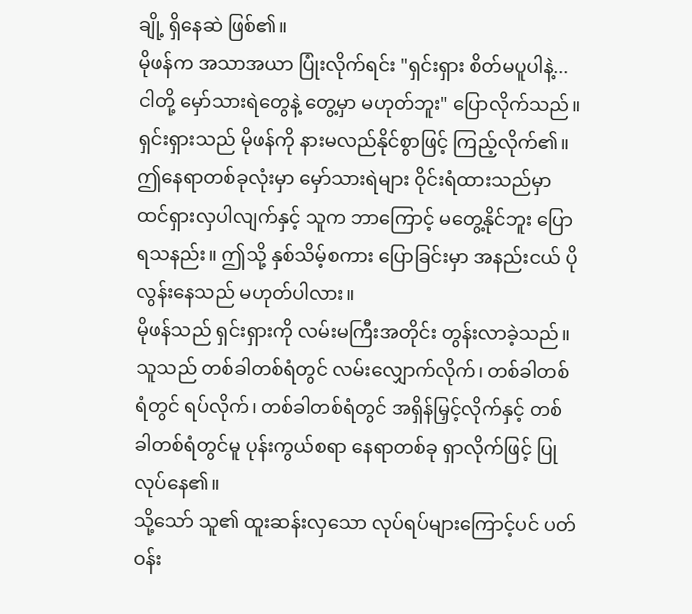ချို့ ရှိနေဆဲ ဖြစ်၏။
မိုဖန်က အသာအယာ ပြုံးလိုက်ရင်း "ရှင်းရှား စိတ်မပူပါနဲ့... ငါတို့ မှော်သားရဲတွေနဲ့ တွေ့မှာ မဟုတ်ဘူး" ပြောလိုက်သည်။
ရှင်းရှားသည် မိုဖန်ကို နားမလည်နိုင်စွာဖြင့် ကြည့်လိုက်၏။
ဤနေရာတစ်ခုလုံးမှာ မှော်သားရဲများ ဝိုင်းရံထားသည်မှာ ထင်ရှားလှပါလျက်နှင့် သူက ဘာကြောင့် မတွေ့နိုင်ဘူး ပြောရသနည်း။ ဤသို့ နှစ်သိမ့်စကား ပြောခြင်းမှာ အနည်းငယ် ပိုလွန်းနေသည် မဟုတ်ပါလား။
မိုဖန်သည် ရှင်းရှားကို လမ်းမကြီးအတိုင်း တွန်းလာခဲ့သည်။
သူသည် တစ်ခါတစ်ရံတွင် လမ်းလျှောက်လိုက်၊ တစ်ခါတစ်ရံတွင် ရပ်လိုက်၊ တစ်ခါတစ်ရံတွင် အရှိန်မြှင့်လိုက်နှင့် တစ်ခါတစ်ရံတွင်မူ ပုန်းကွယ်စရာ နေရာတစ်ခု ရှာလိုက်ဖြင့် ပြုလုပ်နေ၏။
သို့သော် သူ၏ ထူးဆန်းလှသော လုပ်ရပ်များကြောင့်ပင် ပတ်ဝန်း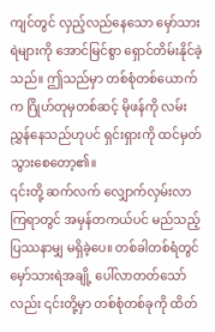ကျင်တွင် လှည့်လည်နေသော မှော်သားရဲများကို အောင်မြင်စွာ ရှောင်တိမ်းနိုင်ခဲ့သည်။ ဤသည်မှာ တစ်စုံတစ်ယောက်က ဂြိုဟ်တုမှတစ်ဆင့် မိုဖန်ကို လမ်းညွှန်နေသည်ဟုပင် ရှင်းရှားကို ထင်မှတ်သွားစေတော့၏။
၎င်းတို့ ဆက်လက် လျှောက်လှမ်းလာကြရာတွင် အမှန်တကယ်ပင် မည်သည့် ပြဿနာမျှ မရှိခဲ့ပေ။ တစ်ခါတစ်ရံတွင် မှော်သားရဲအချို့ ပေါ်လာတတ်သော်လည်း ၎င်းတို့မှာ တစ်စုံတစ်ခုကို ထိတ်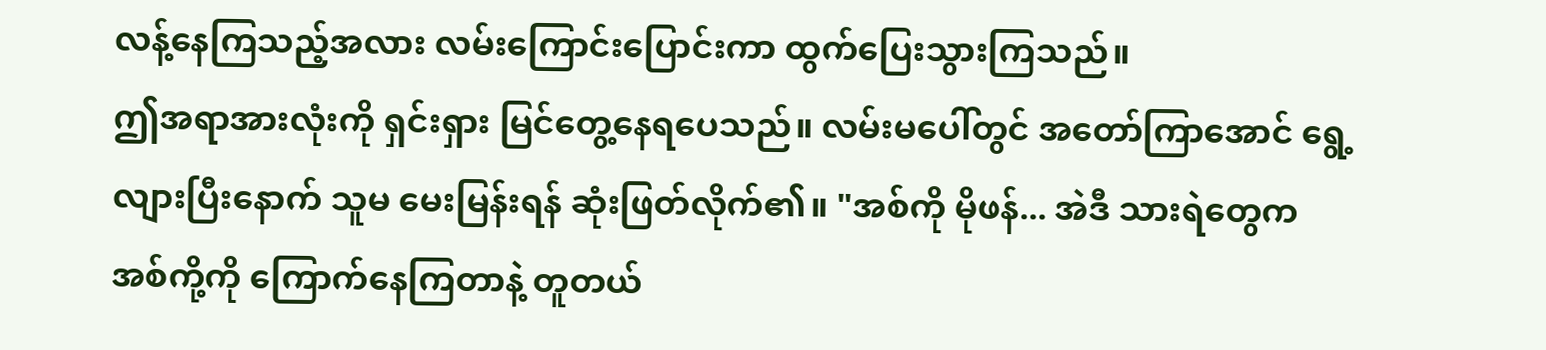လန့်နေကြသည့်အလား လမ်းကြောင်းပြောင်းကာ ထွက်ပြေးသွားကြသည်။
ဤအရာအားလုံးကို ရှင်းရှား မြင်တွေ့နေရပေသည်။ လမ်းမပေါ်တွင် အတော်ကြာအောင် ရွေ့လျားပြီးနောက် သူမ မေးမြန်းရန် ဆုံးဖြတ်လိုက်၏။ "အစ်ကို မိုဖန်... အဲဒီ သားရဲတွေက အစ်ကို့ကို ကြောက်နေကြတာနဲ့ တူတယ်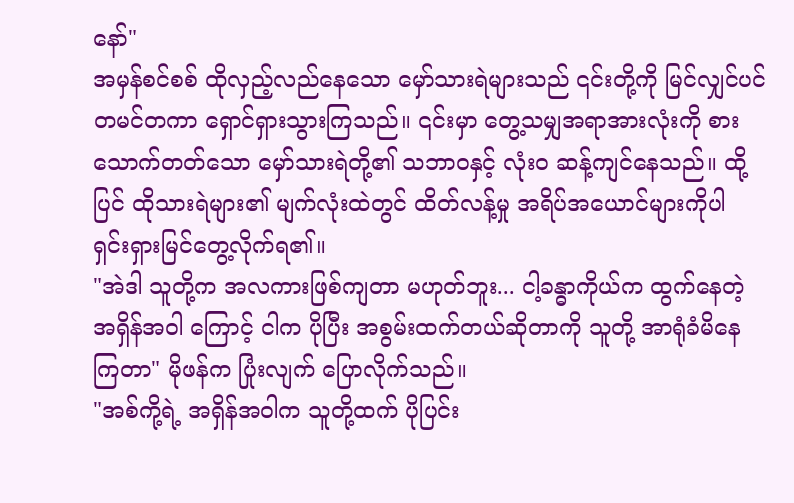နော်"
အမှန်စင်စစ် ထိုလှည့်လည်နေသော မှော်သားရဲများသည် ၎င်းတို့ကို မြင်လျှင်ပင် တမင်တကာ ရှောင်ရှားသွားကြသည်။ ၎င်းမှာ တွေ့သမျှအရာအားလုံးကို စားသောက်တတ်သော မှော်သားရဲတို့၏ သဘာဝနှင့် လုံးဝ ဆန့်ကျင်နေသည်။ ထို့ပြင် ထိုသားရဲများ၏ မျက်လုံးထဲတွင် ထိတ်လန့်မှု အရိပ်အယောင်များကိုပါ ရှင်းရှားမြင်တွေ့လိုက်ရ၏။
"အဲဒါ သူတို့က အလကားဖြစ်ကျတာ မဟုတ်ဘူး... ငါ့ခန္ဓာကိုယ်က ထွက်နေတဲ့ အရှိန်အဝါ ကြောင့် ငါက ပိုပြီး အစွမ်းထက်တယ်ဆိုတာကို သူတို့ အာရုံခံမိနေကြတာ" မိုဖန်က ပြုံးလျက် ပြောလိုက်သည်။
"အစ်ကို့ရဲ့ အရှိန်အဝါက သူတို့ထက် ပိုပြင်း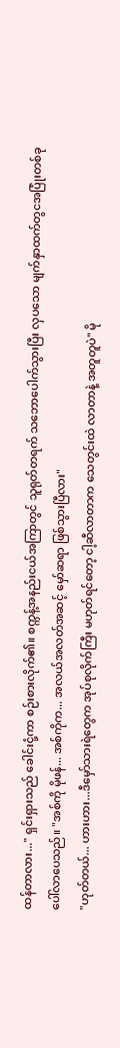ထန်တာလား..." ရှင်းရှားသည် ခေါင်းငုံ့ကာ စဉ်းစားလိုက်၏။ စက္ကန့်အနည်းငယ်အကြာတွင် သူရုတ်တရက် သဘောပေါက်သွားပြီး လှပသော မျက်နှာထက်တွငအပြုံးတစ်ခု ပေါ်လာပေသည်။ "အစ်ကို မိုဖန်... အစ်ကိုက... အလယ်အလတ်အဆင့် မှော်ဆရာ ဖြစ်သွားပြီလား"
"ဟုတ်တယ်... ဟားဟား...ဒီမှော်သားရဲတွေက အုပ်စုလိုက်ကြီး မဟုတ်ရင်တော့ ငါ့ဆီလာတာက သေတွင်းထဲ လာတာနဲ့ အတူတူပဲ" မို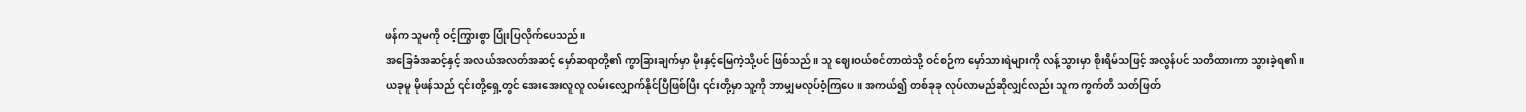ဖန်က သူမကို ဝင့်ကြွားစွာ ပြုံးပြလိုက်ပေသည်။
အခြေခံအဆင့်နှင့် အလယ်အလတ်အဆင့် မှော်ဆရာတို့၏ ကွာခြားချက်မှာ မိုးနှင့်မြေကဲ့သို့ပင် ဖြစ်သည်။ သူ ဈေးဝယ်စင်တာထဲသို့ ဝင်စဉ်က မှော်သားရဲများကို လန့်သွားမှာ စိုးရိမ်သဖြင့် အလွန်ပင် သတိထားကာ သွားခဲ့ရ၏။
ယခုမူ မိုဖန်သည် ၎င်းတို့ရှေ့တွင် အေးအေးလူလူ လမ်းလျှောက်နိုင်ပြီဖြစ်ပြီး ၎င်းတို့မှာ သူ့ကို ဘာမျှမလုပ်ဝံ့ကြပေ။ အကယ်၍ တစ်ခုခု လုပ်လာမည်ဆိုလျှင်လည်း သူက ကွက်တိ သတ်ဖြတ်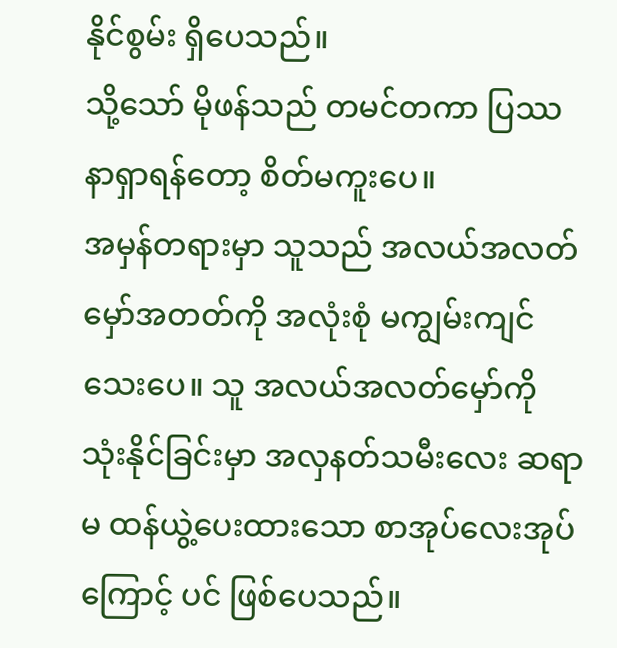နိုင်စွမ်း ရှိပေသည်။
သို့သော် မိုဖန်သည် တမင်တကာ ပြဿနာရှာရန်တော့ စိတ်မကူးပေ။
အမှန်တရားမှာ သူသည် အလယ်အလတ်မှော်အတတ်ကို အလုံးစုံ မကျွမ်းကျင်သေးပေ။ သူ အလယ်အလတ်မှော်ကို သုံးနိုင်ခြင်းမှာ အလှနတ်သမီးလေး ဆရာမ ထန်ယွဲ့ပေးထားသော စာအုပ်လေးအုပ်ကြောင့် ပင် ဖြစ်ပေသည်။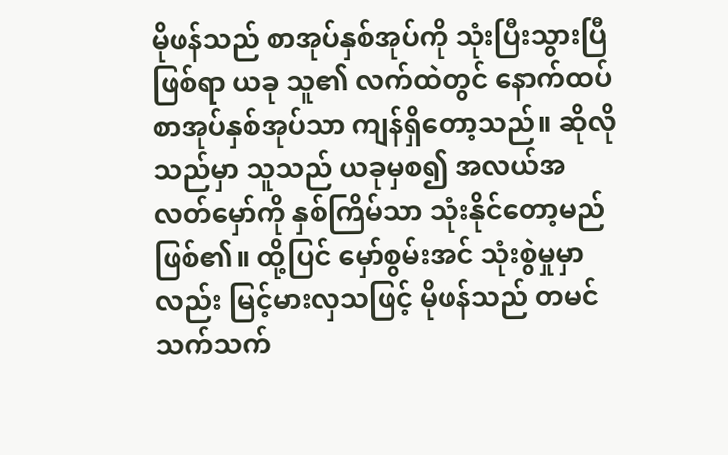မိုဖန်သည် စာအုပ်နှစ်အုပ်ကို သုံးပြီးသွားပြီဖြစ်ရာ ယခု သူ၏ လက်ထဲတွင် နောက်ထပ် စာအုပ်နှစ်အုပ်သာ ကျန်ရှိတော့သည်။ ဆိုလိုသည်မှာ သူသည် ယခုမှစ၍ အလယ်အလတ်မှော်ကို နှစ်ကြိမ်သာ သုံးနိုင်တော့မည် ဖြစ်၏။ ထို့ပြင် မှော်စွမ်းအင် သုံးစွဲမှုမှာလည်း မြင့်မားလှသဖြင့် မိုဖန်သည် တမင်သက်သက်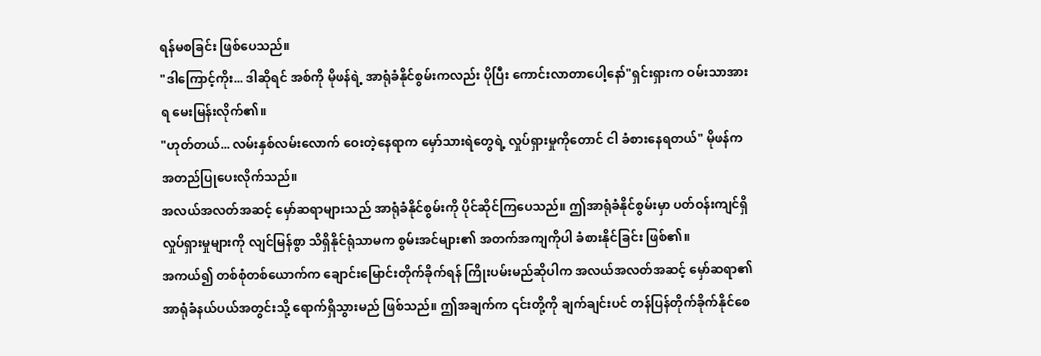ရန်မစခြင်း ဖြစ်ပေသည်။
"ဒါကြောင့်ကိုး... ဒါဆိုရင် အစ်ကို မိုဖန်ရဲ့ အာရုံခံနိုင်စွမ်းကလည်း ပိုပြီး ကောင်းလာတာပေါ့နော်"ရှင်းရှားက ဝမ်းသာအားရ မေးမြန်းလိုက်၏။
"ဟုတ်တယ်... လမ်းနှစ်လမ်းလောက် ဝေးတဲ့နေရာက မှော်သားရဲတွေရဲ့ လှုပ်ရှားမှုကိုတောင် ငါ ခံစားနေရတယ်" မိုဖန်က အတည်ပြုပေးလိုက်သည်။
အလယ်အလတ်အဆင့် မှော်ဆရာများသည် အာရုံခံနိုင်စွမ်းကို ပိုင်ဆိုင်ကြပေသည်။ ဤအာရုံခံနိုင်စွမ်းမှာ ပတ်ဝန်းကျင်ရှိ လှုပ်ရှားမှုများကို လျင်မြန်စွာ သိရှိနိုင်ရုံသာမက စွမ်းအင်များ၏ အတက်အကျကိုပါ ခံစားနိုင်ခြင်း ဖြစ်၏။
အကယ်၍ တစ်စုံတစ်ယောက်က ချောင်းမြောင်းတိုက်ခိုက်ရန် ကြိုးပမ်းမည်ဆိုပါက အလယ်အလတ်အဆင့် မှော်ဆရာ၏ အာရုံခံနယ်ပယ်အတွင်းသို့ ရောက်ရှိသွားမည် ဖြစ်သည်။ ဤအချက်က ၎င်းတို့ကို ချက်ချင်းပင် တန်ပြန်တိုက်ခိုက်နိုင်စေ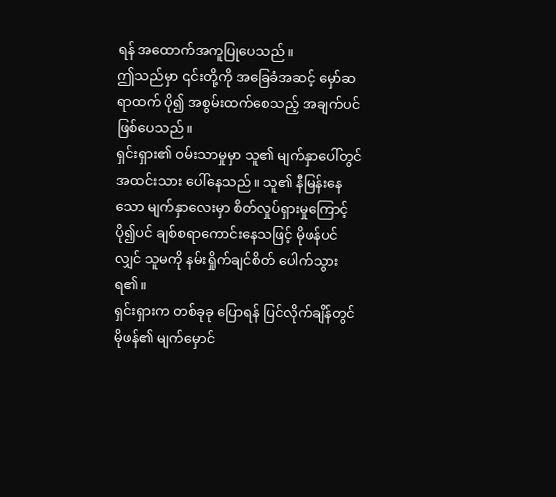ရန် အထောက်အကူပြုပေသည်။
ဤသည်မှာ ၎င်းတို့ကို အခြေခံအဆင့် မှော်ဆရာထက် ပို၍ အစွမ်းထက်စေသည့် အချက်ပင် ဖြစ်ပေသည်။
ရှင်းရှား၏ ဝမ်းသာမှုမှာ သူ၏ မျက်နှာပေါ်တွင် အထင်းသား ပေါ်နေသည်။ သူ၏ နီမြန်းနေသော မျက်နှာလေးမှာ စိတ်လှုပ်ရှားမှုကြောင့် ပို၍ပင် ချစ်စရာကောင်းနေသဖြင့် မိုဖန်ပင်လျှင် သူမကို နမ်းရှိုက်ချင်စိတ် ပေါက်သွားရ၏။
ရှင်းရှားက တစ်ခုခု ပြောရန် ပြင်လိုက်ချိန်တွင် မိုဖန်၏ မျက်မှောင်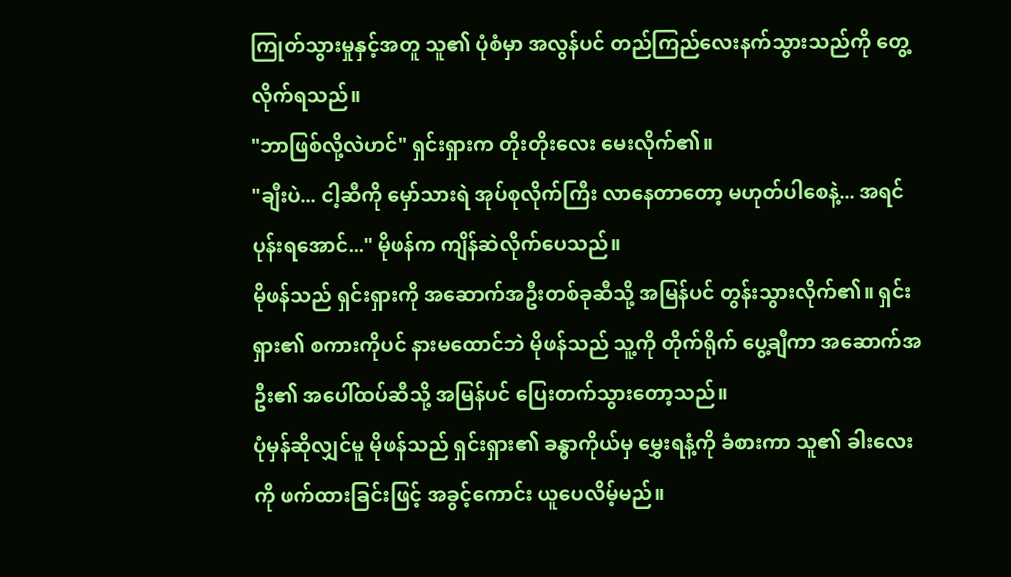ကြုတ်သွားမှုနှင့်အတူ သူ၏ ပုံစံမှာ အလွန်ပင် တည်ကြည်လေးနက်သွားသည်ကို တွေ့လိုက်ရသည်။
"ဘာဖြစ်လို့လဲဟင်" ရှင်းရှားက တိုးတိုးလေး မေးလိုက်၏။
"ချီးပဲ... ငါ့ဆီကို မှော်သားရဲ အုပ်စုလိုက်ကြီး လာနေတာတော့ မဟုတ်ပါစေနဲ့... အရင် ပုန်းရအောင်..." မိုဖန်က ကျိန်ဆဲလိုက်ပေသည်။
မိုဖန်သည် ရှင်းရှားကို အဆောက်အဦးတစ်ခုဆီသို့ အမြန်ပင် တွန်းသွားလိုက်၏။ ရှင်းရှား၏ စကားကိုပင် နားမထောင်ဘဲ မိုဖန်သည် သူ့ကို တိုက်ရိုက် ပွေ့ချီကာ အဆောက်အဦး၏ အပေါ်ထပ်ဆီသို့ အမြန်ပင် ပြေးတက်သွားတော့သည်။
ပုံမှန်ဆိုလျှင်မူ မိုဖန်သည် ရှင်းရှား၏ ခန္ဓာကိုယ်မှ မွှေးရနံ့ကို ခံစားကာ သူ၏ ခါးလေးကို ဖက်ထားခြင်းဖြင့် အခွင့်ကောင်း ယူပေလိမ့်မည်။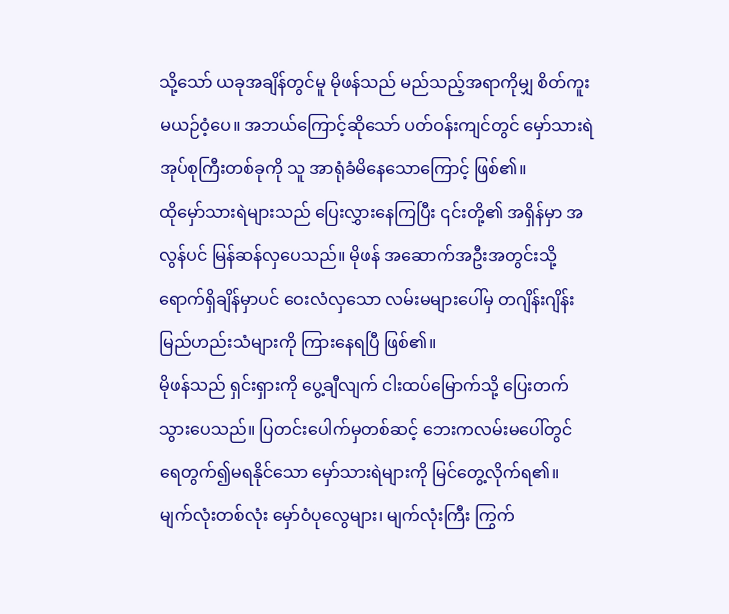သို့သော် ယခုအချိန်တွင်မူ မိုဖန်သည် မည်သည့်အရာကိုမျှ စိတ်ကူးမယဉ်ဝံ့ပေ။ အဘယ်ကြောင့်ဆိုသော် ပတ်ဝန်းကျင်တွင် မှော်သားရဲ အုပ်စုကြီးတစ်ခုကို သူ အာရုံခံမိနေသောကြောင့် ဖြစ်၏။
ထိုမှော်သားရဲများသည် ပြေးလွှားနေကြပြီး ၎င်းတို့၏ အရှိန်မှာ အလွန်ပင် မြန်ဆန်လှပေသည်။ မိုဖန် အဆောက်အဦးအတွင်းသို့ ရောက်ရှိချိန်မှာပင် ဝေးလံလှသော လမ်းမများပေါ်မှ တဂျိန်းဂျိန်း မြည်ဟည်းသံများကို ကြားနေရပြီ ဖြစ်၏။
မိုဖန်သည် ရှင်းရှားကို ပွေ့ချီလျက် ငါးထပ်မြောက်သို့ ပြေးတက်သွားပေသည်။ ပြတင်းပေါက်မှတစ်ဆင့် ဘေးကလမ်းမပေါ်တွင် ရေတွက်၍မရနိုင်သော မှော်သားရဲများကို မြင်တွေ့လိုက်ရ၏။
မျက်လုံးတစ်လုံး မှော်ဝံပုလွေများ၊ မျက်လုံးကြီး ကြွက်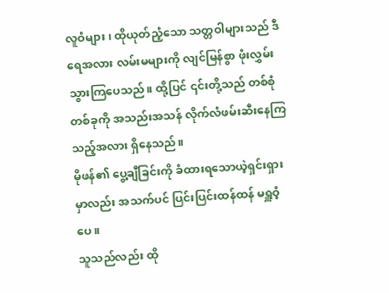လူဝံများ၊ ထိုယုတ်ညံ့သော သတ္တဝါများသည် ဒီရေအလား လမ်းမများကို လျင်မြန်စွာ ဖုံးလွှမ်းသွားကြပေသည်။ ထို့ပြင် ၎င်းတို့သည် တစ်စုံတစ်ခုကို အသည်းအသန် လိုက်လံဖမ်းဆီးနေကြသည့်အလား ရှိနေသည်။
မိုဖန်၏ ပွေ့ချီခြင်းကို ခံထားရသောယဲ့ရှင်းရှားမှာလည်း အသက်ပင် ပြင်းပြင်းထန်ထန် မရှူဝံ့ပေ။
သူသည်လည်း ထို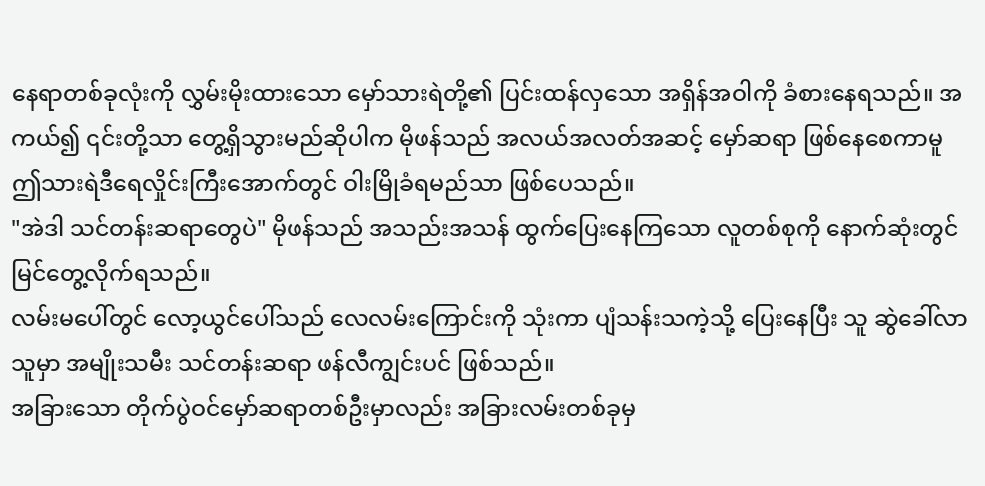နေရာတစ်ခုလုံးကို လွှမ်းမိုးထားသော မှော်သားရဲတို့၏ ပြင်းထန်လှသော အရှိန်အဝါကို ခံစားနေရသည်။ အကယ်၍ ၎င်းတို့သာ တွေ့ရှိသွားမည်ဆိုပါက မိုဖန်သည် အလယ်အလတ်အဆင့် မှော်ဆရာ ဖြစ်နေစေကာမူ ဤသားရဲဒီရေလှိုင်းကြီးအောက်တွင် ဝါးမြိုခံရမည်သာ ဖြစ်ပေသည်။
"အဲဒါ သင်တန်းဆရာတွေပဲ" မိုဖန်သည် အသည်းအသန် ထွက်ပြေးနေကြသော လူတစ်စုကို နောက်ဆုံးတွင် မြင်တွေ့လိုက်ရသည်။
လမ်းမပေါ်တွင် လော့ယွင်ပေါ်သည် လေလမ်းကြောင်းကို သုံးကာ ပျံသန်းသကဲ့သို့ ပြေးနေပြီး သူ ဆွဲခေါ်လာသူမှာ အမျိုးသမီး သင်တန်းဆရာ ဖန်လီကျွင်းပင် ဖြစ်သည်။
အခြားသော တိုက်ပွဲဝင်မှော်ဆရာတစ်ဦးမှာလည်း အခြားလမ်းတစ်ခုမှ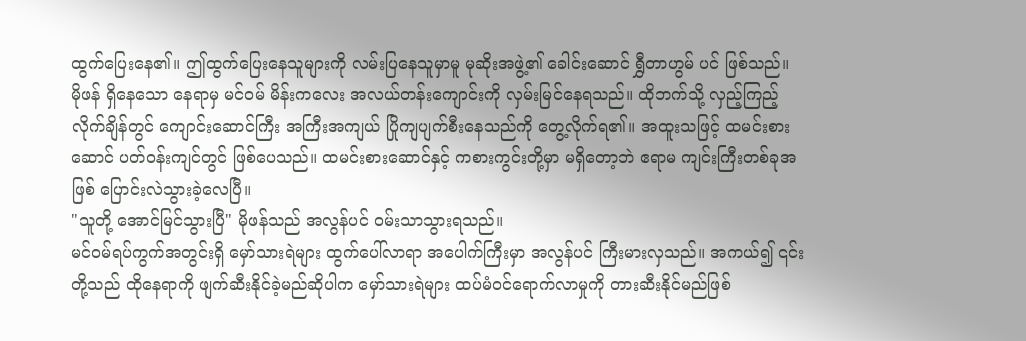ထွက်ပြေးနေ၏။ ဤထွက်ပြေးနေသူများကို လမ်းပြနေသူမှာမူ မုဆိုးအဖွဲ့၏ ခေါင်းဆောင် ရွှီတာဟွမ် ပင် ဖြစ်သည်။
မိုဖန် ရှိနေသော နေရာမှ မင်ဝမ် မိန်းကလေး အလယ်တန်းကျောင်းကို လှမ်းမြင်နေရသည်။ ထိုဘက်သို့ လှည့်ကြည့်လိုက်ချိန်တွင် ကျောင်းဆောင်ကြီး အကြီးအကျယ် ပြိုကျပျက်စီးနေသည်ကို တွေ့လိုက်ရ၏။ အထူးသဖြင့် ထမင်းစားဆောင် ပတ်ဝန်းကျင်တွင် ဖြစ်ပေသည်။ ထမင်းစားဆောင်နှင့် ကစားကွင်းတို့မှာ မရှိတော့ဘဲ ဧရာမ ကျင်းကြီးတစ်ခုအဖြစ် ပြောင်းလဲသွားခဲ့လေပြီ။
"သူတို့ အောင်မြင်သွားပြီ" မိုဖန်သည် အလွန်ပင် ဝမ်းသာသွားရသည်။
မင်ဝမ်ရပ်ကွက်အတွင်းရှိ မှော်သားရဲများ ထွက်ပေါ်လာရာ အပေါက်ကြီးမှာ အလွန်ပင် ကြီးမားလှသည်။ အကယ်၍ ၎င်းတို့သည် ထိုနေရာကို ဖျက်ဆီးနိုင်ခဲ့မည်ဆိုပါက မှော်သားရဲများ ထပ်မံဝင်ရောက်လာမှုကို တားဆီးနိုင်မည်ဖြစ်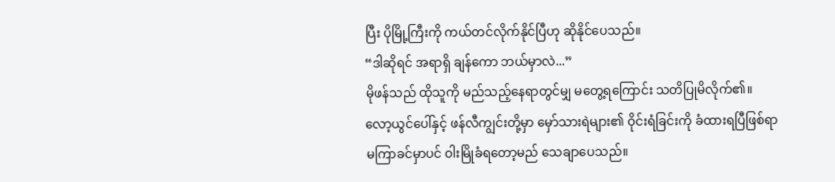ပြီး ပိုမြို့ကြီးကို ကယ်တင်လိုက်နိုင်ပြီဟု ဆိုနိုင်ပေသည်။
“ဒါဆိုရင် အရာရှိ ချန်ကော ဘယ်မှာလဲ...”
မိုဖန်သည် ထိုသူကို မည်သည့်နေရာတွင်မျှ မတွေ့ရကြောင်း သတိပြုမိလိုက်၏။ လော့ယွင်ပေါ်နှင့် ဖန်လီကျွင်းတို့မှာ မှော်သားရဲများ၏ ဝိုင်းရံခြင်းကို ခံထားရပြီဖြစ်ရာ မကြာခင်မှာပင် ဝါးမြိုခံရတော့မည် သေချာပေသည်။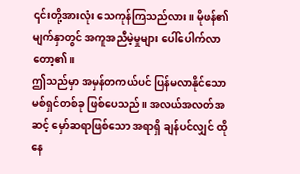၎င်းတို့အားလုံး သေကုန်ကြသည်လား။ မိုဖန်၏ မျက်နှာတွင် အကူအညီမဲ့မှုများ ပေါ်ပေါက်လာတော့၏။
ဤသည်မှာ အမှန်တကယ်ပင် ပြန်မလာနိုင်သော မစ်ရှင်တစ်ခု ဖြစ်ပေသည်။ အလယ်အလတ်အဆင့် မှော်ဆရာဖြစ်သော အရာရှိ ချန်ပင်လျှင် ထိုနေ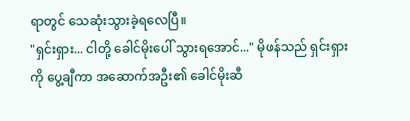ရာတွင် သေဆုံးသွားခဲ့ရလေပြီ။
"ရှင်းရှား... ငါတို့ ခေါင်မိုးပေါ် သွားရအောင်..." မိုဖန်သည် ရှင်းရှားကို ပွေ့ချီကာ အဆောက်အဦး၏ ခေါင်မိုးဆီ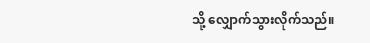သို့ လျှောက်သွားလိုက်သည်။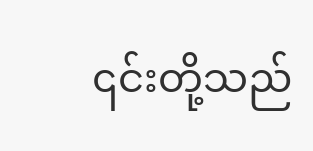၎င်းတို့သည်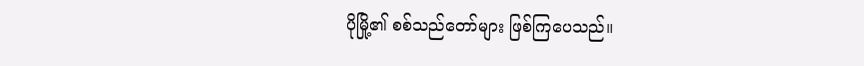ပိုမြို့၏ စစ်သည်တော်များ ဖြစ်ကြပေသည်။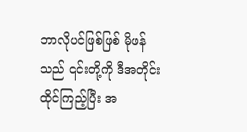ဘာလိုပင်ဖြစ်ဖြစ် မိုဖန်သည် ၎င်းတို့ကို ဒီအတိုင်း ထိုင်ကြည့်ပြီး အ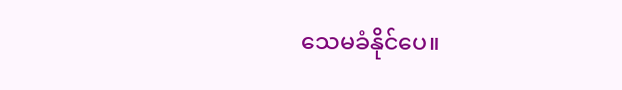သေမခံနိုင်ပေ။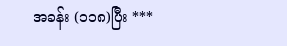အခန်း (၁၁၈)ပြီး ***